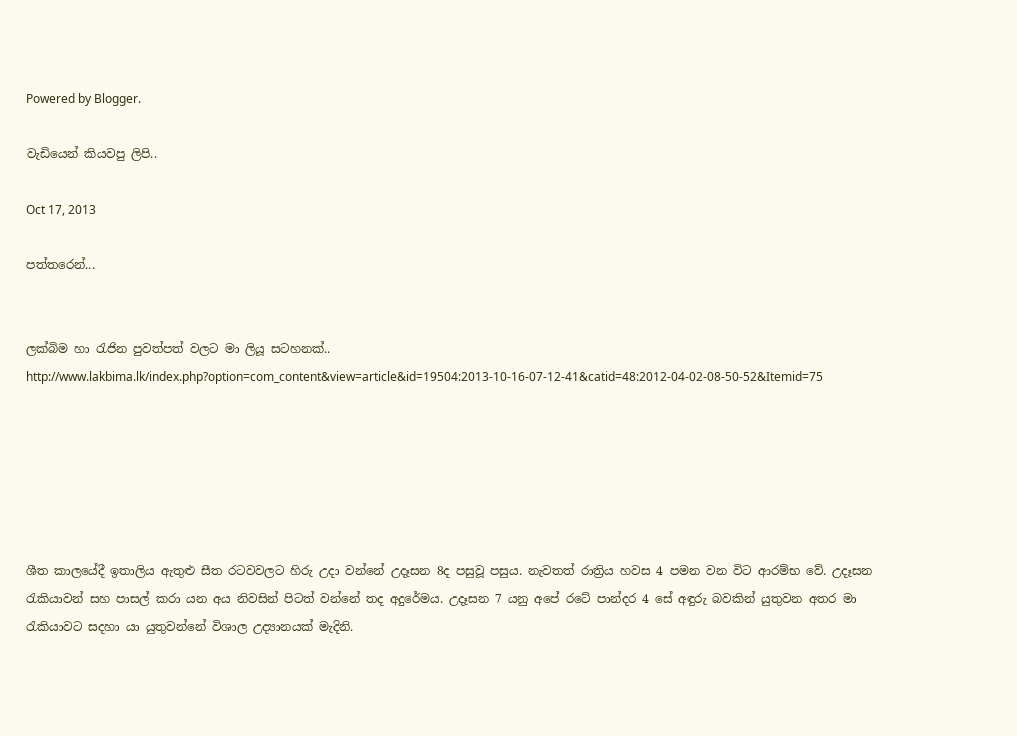Powered by Blogger.

වැඩියෙන් කියවපු ලිපි..

Oct 17, 2013

පත්තරෙන්...


ලක්බිම හා රැජින පුවත්පත් වලට මා ලියූ සටහනක්..
http://www.lakbima.lk/index.php?option=com_content&view=article&id=19504:2013-10-16-07-12-41&catid=48:2012-04-02-08-50-52&Itemid=75






ශීත කාලයේදී ඉතාලිය ඇතුළු සීත රටවවලට හිරු උදා වන්නේ උදෑසන 8ද පසුවූ පසුය. නැවතත් රාත්‍රිය හවස 4 පමන වන විට ආරම්භ වේ. උදෑසන රැකියාවන් සහ පාසල් කරා යන අය නිවසින් පිටත් වන්නේ තද අදුරේමය. උදෑසන 7 යනු අපේ රටේ පාන්දර 4 සේ අඳුරු බවකින් යුතුවන අතර මා රැකියාවට සදහා යා යුතුවන්නේ විශාල උද්‍යානයක් මැදිනි.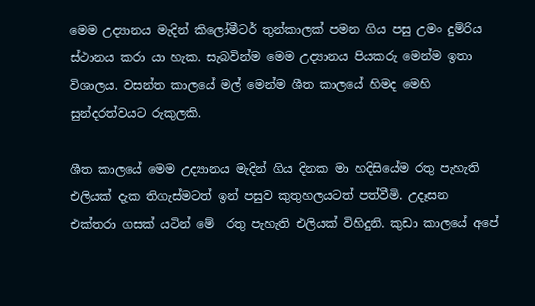මෙම උද්‍යානය මැදින් කිලෝමීටර් තුන්කාලක් පමන ගිය පසු උමං දුම්රිය ස්ථානය කරා යා හැක. සැබවින්ම මෙම උද්‍යානය පියකරු මෙන්ම ඉතා විශාලය. වසන්ත කාලයේ මල් මෙන්ම ශීත කාලයේ හිමද මෙහි සුන්දරත්වයට රුකුලකි.

ශීත කාලයේ මෙම උද්‍යානය මැදින් ගිය දිනක මා හදිසියේම රතු පැහැති එලියක් දැක තිගැස්මටත් ඉන් පසුව කුතුහලයටත් පත්වීමි. උදෑසන එක්තරා ගසක් යටින් මේ  රතු පැහැති එලියක් විහිදුනි. කුඩා කාලයේ අපේ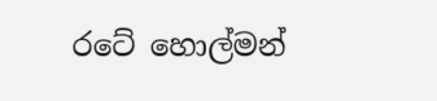රටේ හොල්මන්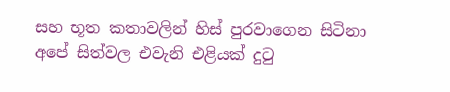සහ භූත කතාවලින් හිස් පුරවාගෙන සිටිනා අපේ සිත්වල එවැනි එළියක් දුටු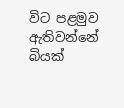විට පළමුව ඇතිවන්නේ බියක්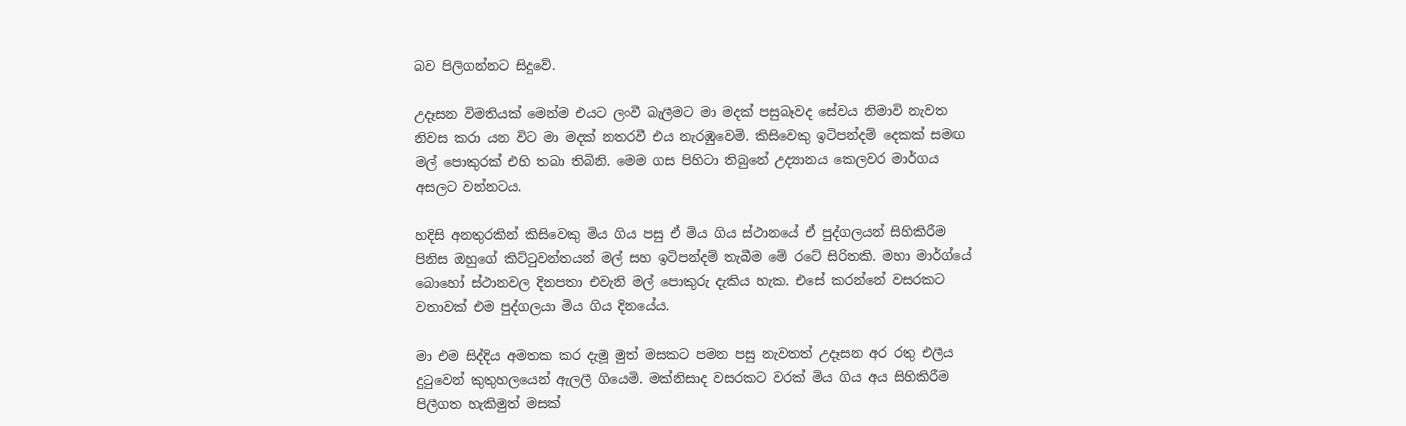බව පිලිගන්නට සිදුවේ.

උදෑසන විමතියක් මෙන්ම එයට ලංවී බැලීමට මා මදක් පසුබෑවද සේවය නිමාවි නැවත නිවස කරා යන විට මා මදක් නතරවී එය නැරඹුවෙමි. කිසිවෙකු ඉටිපන්දම් දෙකක් සමඟ මල් පොකුරක් එහි තබා තිබිනි. මෙම ගස පිහිටා තිබුනේ උද්‍යානය කෙලවර මාර්ගය අසලට වන්නටය.

හදිසි අනතුරකින් කිසිවෙකු මිය ගිය පසු ඒ මිය ගිය ස්ථානයේ ඒ පුද්ගලයන් සිහිකිරීම පිනිස ඔහුගේ කිට්ටුවන්තයන් මල් සහ ඉටිපන්දම් තැබීම මේ රටේ සිරිතකි. මහා මාර්ග්යේ බොහෝ ස්ථානවල දිනපතා එවැනි මල් පොකුරු දැකිය හැක. එසේ කරන්නේ වසරකට වතාවක් එම පුද්ගලයා මිය ගිය දිනයේය.

මා එම සිද්දිය අමතක කර දැමූ මුත් මසකට පමන පසු නැවතත් උදෑසන අර රතු එලීය දුටුවෙන් කුතුහලයෙන් ඇලලී ගියෙමි. මක්නිසාද වසරකට වරක් මිය ගිය අය සිහිකිරීම පිලීගත හැකිමුත් මසක්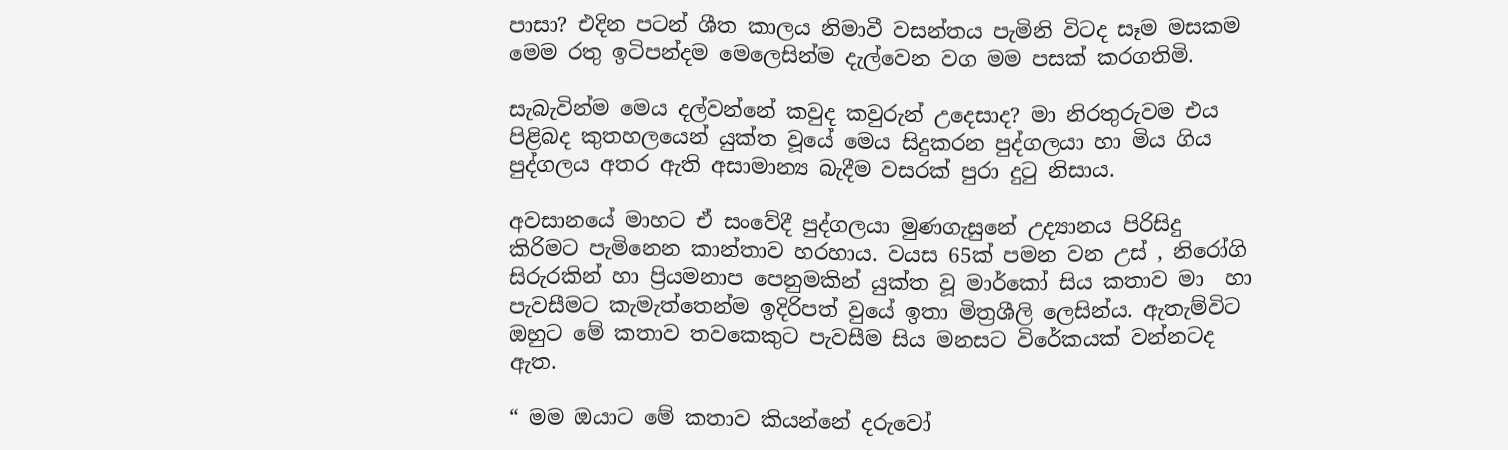පාසා? එදින පටන් ශීත කාලය නිමාවී වසන්තය පැමිනි විටද සෑම මසකම මෙම රතු ඉටිපන්දම මෙලෙසින්ම දැල්වෙන වග මම පසක් කරගතිමි.

සැබැවින්ම මෙය දල්වන්නේ කවුද කවුරුන් උදෙසාද? මා නිරතුරුවම එය පිළිබද කුතහලයෙන් යුක්ත වූයේ මෙය සිදුකරන පුද්ගලයා හා මිය ගිය පුද්ගලය අතර ඇති අසාමාන්‍ය බැදීම වසරක් පුරා දුටු නිසාය.

අවසානයේ මාහට ඒ සංවේදී පුද්ගලයා මුණගැසුනේ උද්‍යානය පිරිසිදු කිරිමට පැමිනෙන කාන්තාව හරහාය. වයස 65ක් පමන වන උස් , නිරෝගි සිරුරකින් හා ප්‍රියමනාප පෙනුමකින් යුක්ත වූ මාර්කෝ සිය කතාව මා  හා පැවසීමට කැමැත්තෙන්ම ඉදිරිපත් වු‍යේ ඉතා මිත්‍රශීලි ලෙසින්ය. ඇතැම්විට ඔහුට මේ කතාව තවකෙකුට පැවසීම සිය මනසට විරේකයක් වන්නටද ඇත.

“ මම ඔයාට මේ කතාව කියන්නේ දරුවෝ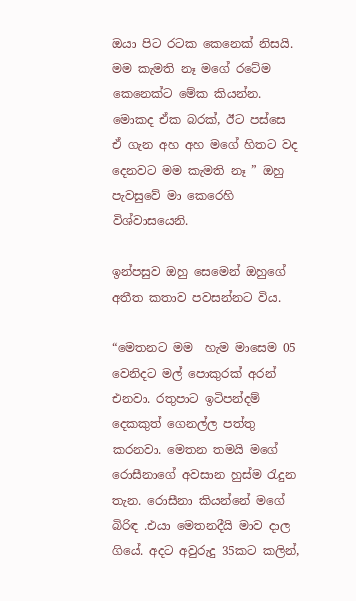ඔයා පිට රටක කෙනෙක් නිසයි. මම කැමති නෑ මගේ රටේම කෙනෙක්ට මේක කියන්න. මොකද ඒක බරක්, ඊට පස්සෙ ඒ ගැන අහ අහ මගේ හිතට වද දෙනවට මම කැමති නෑ ” ඔහු පැවසුවේ මා කෙරෙහි විශ්වාසයෙනි.

ඉන්පසුව ඔහු සෙමෙන් ඔහුගේ අතීත කතාව පවසන්නට විය.

“මෙතනට මම  හැම මාසෙම 05 වෙනිදට මල් පොකුරක් අරන් එනවා. රතුපාට ඉටිපන්දම් දෙකකුත් ගෙනල්ල පත්තු කරනවා. මෙතන තමයි මගේ රොසීනාගේ අවසාන හුස්ම රැදුන තැන. රොසීනා කියන්නේ මගේ බිරිඳ .එයා මෙතනදීයි මාව දාල ගියේ. අදට අවුරුදු 35කට කලින්,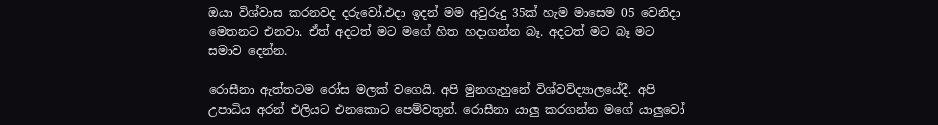ඔයා විශ්වාස කරනවද දරුවෝ.එදා ඉදන් මම අවුරුදු 35ක් හැම මාසෙම 05 වෙනිදා මෙතනට එනවා. ඒත් අදටත් මට මගේ හිත හදාගන්න බෑ. අදටත් මට බෑ මට සමාව දෙන්න.

රොසීනා ඇත්තටම රෝස මලක් වගෙයි. අපි මුනගැහුනේ විශ්වව්ද්‍යාලයේදී. අපි උපාධිය අරන් එලියට එනකොට පෙම්වතුන්. රොසීනා යාලු කරගන්න මගේ යාලුවෝ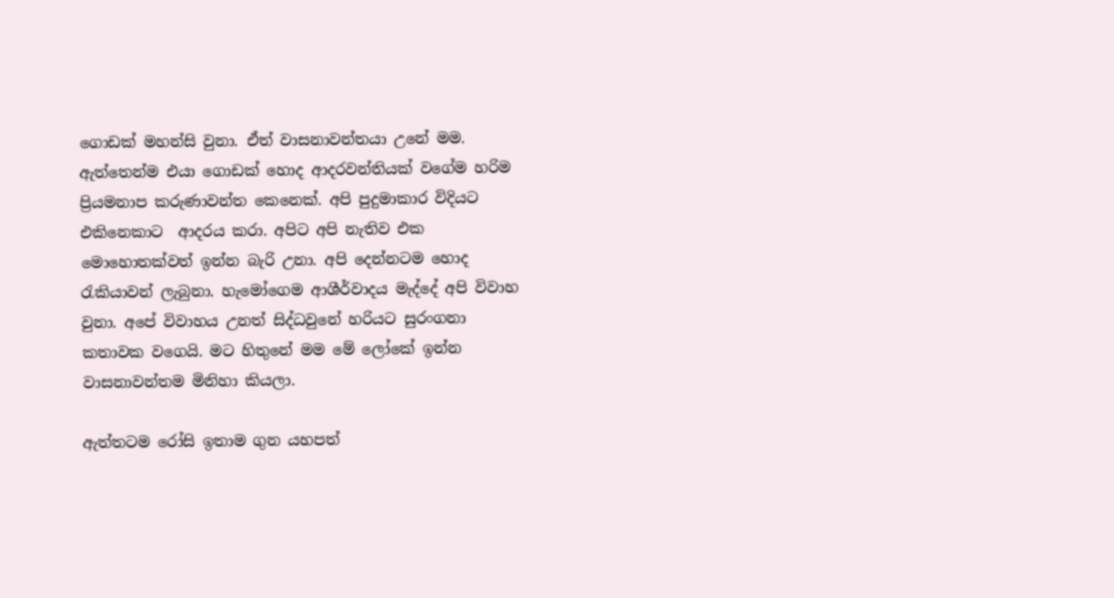ගොඩක් මහන්සි වුනා. ඒත් වාසනාවන්තයා උනේ මම. ඇත්තෙන්ම එයා ගොඩක් හොද ආදරවන්තියක් වගේම හරිම ප්‍රියමනාප කරුණාවන්ත කෙනෙක්. අපි පුදුමාකාර විදියට එකිනෙකාට  ආදරය කරා. අපිට අපි නැතිව එක මොහොතක්වත් ඉන්න බැරි උනා. අපි දෙන්නටම හොද රැකියාවන් ලැබුනා. හැමෝගෙම ආශීර්වාදය මැද්දේ අපි විවාහ වුනා. අපේ විවාහය උනත් සිද්ධවුනේ හරියට සුරංගනා කතාවක වගෙයි. මට හිතුනේ මම මේ ලෝකේ ඉන්න වාසනාවන්තම මිනිහා කියලා.

ඇත්තටම රෝසි ඉතාම ගුන යහපත්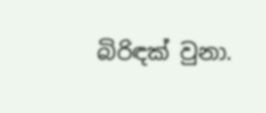බිරිඳක් වුනා.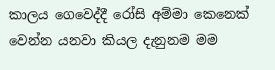කාලය ගෙවෙද්දී රෝසි අම්මා කෙනෙක් වෙන්න යනවා කියල දැනුනම මම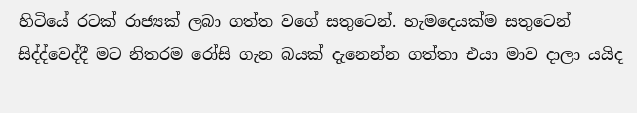හිටියේ රටක් රාජ්‍යක් ලබා ගත්ත වගේ සතුටෙන්. හැමදෙයක්ම සතුටෙන් සිද්ද්වෙද්දී මට නිතරම රෝසි ගැන බයක් දැනෙන්න ගත්තා එයා මාව දාලා යයිද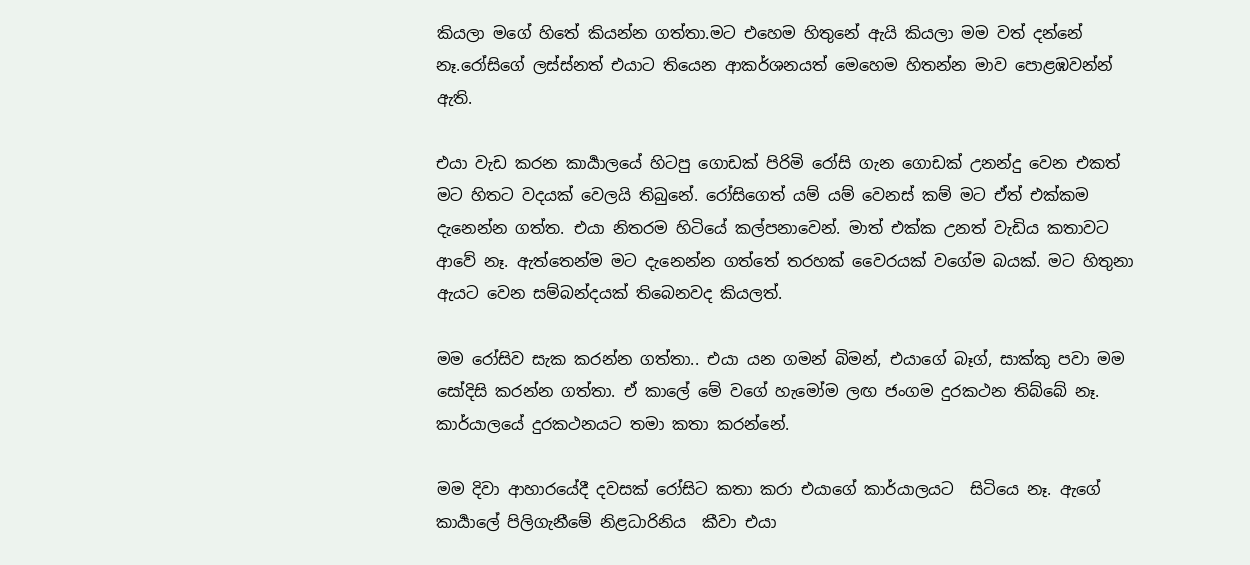කියලා මගේ හිතේ කියන්න ගත්තා.මට එහෙම හිතුනේ ඇයි කියලා මම වත් දන්නේ නෑ.රෝසිගේ ලස්ස්නත් එයාට තියෙන ආකර්ශනයත් මෙහෙම හිතන්න මාව පොළඹවන්න් ඇති.

එයා වැඩ කරන කාර්‍යාලයේ හිටපු ගොඩක් පිරිමි රෝසි ගැන ගොඩක් උනන්දු වෙන එකත් මට හිතට වදයක් වෙලයි තිබුනේ. රෝසිගෙත් යම් යම් වෙනස් කම් මට ඒත් එක්කම දැනෙන්න ගත්ත. එයා නිතරම හිටියේ කල්පනාවෙන්. මාත් එක්ක උනත් වැඩිය කතාවට ආවේ නෑ. ඇත්තෙන්ම මට දැනෙන්න ගත්තේ තරහක් වෛරයක් වගේම බයක්. මට හිතුනා ඇයට වෙන සම්බන්දයක් තිබෙනවද කියලත්.

මම රෝසිව සැක කරන්න ගත්තා.. එයා යන ගමන් බිමන්, එයාගේ බෑග්, සාක්කු පවා මම සෝදිසි කරන්න ගත්තා. ඒ කාලේ මේ වගේ හැමෝම ලඟ ජංගම දුරකථන තිබ්බේ නෑ. කාර්යාලයේ දුරකථනයට තමා කතා කරන්නේ.

මම දිවා ආහාරයේදී දවසක් රෝසිට කතා කරා එයාගේ කාර්යාලයට  සිටි‍යෙ නෑ. ඇගේ කාර්‍යාලේ පිලිගැනීමේ නිළධාරිනිය  කීවා එයා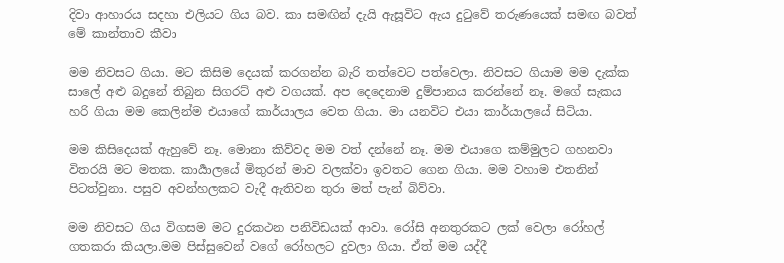දිවා ආහාරය සදහා එලියට ගිය බව. කා සමඟින් දැයි ඇසූවිට ඇය දුටුවේ තරුණයෙක් සමඟ බවත් මේ කාන්තාව කීවා

මම නිවසට ගියා. මට කිසිම දෙයක් කරගන්න බැරි තත්වෙට පත්වෙලා. නිවසට ගියාම මම දැක්ක සාලේ අළු බදුනේ තිබුන සිගරට් අළු වගයක්. අප දෙදෙනාම දුම්පානය කරන්නේ නෑ. මගේ සැකය හරි ගියා මම කෙලින්ම එයාගේ කාර්යාලය වෙත ගියා. මා යනවිට එයා කාර්යාලයේ සිටියා.

මම කිසිදෙයක් ඇහුවේ නෑ. මොනා කිව්වද මම වත් දන්නේ නෑ. මම එයාගෙ කම්මුලට ගහනවා විතරයි මට මතක. කාර්‍යාලයේ මිතුරන් මාව වලක්වා ඉවතට ගෙන ගියා. මම වහාම එතනින් පිටත්වුනා. පසුව අවන්හලකට වැදී ඇතිවන තුරා මත් පැන් බිව්වා.

මම නිවසට ගිය විගසම මට දුරකථන පනිවිඩයක් ආවා. රෝසි අනතුරකට ලක් වෙලා රෝහල් ගතකරා කියලා.මම පිස්සුවෙන් වගේ රෝහලට දුවලා ගියා. ඒත් මම යද්දී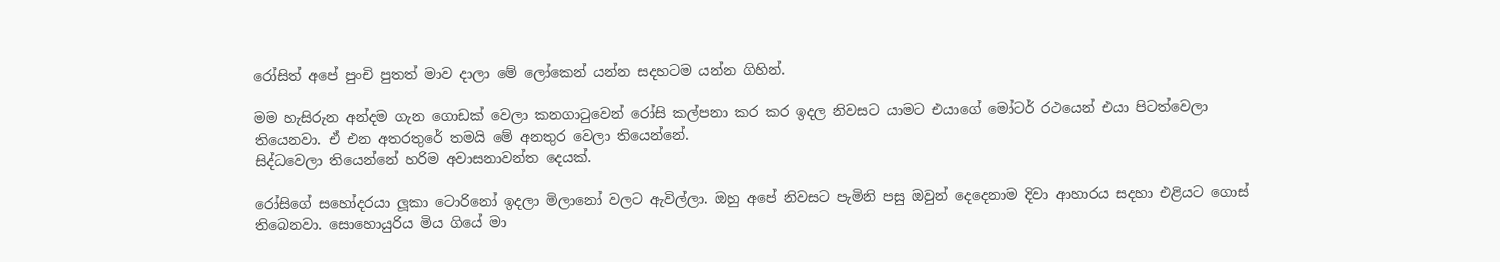රෝසිත් අපේ පුංචි පුතත් මාව දාලා මේ ලෝකෙන් යන්න සදහටම යන්න ගිහින්.

මම හැසිරුන අන්දම ගැන ගොඩක් වෙලා කනගාටුවෙන් රෝසි කල්පනා කර කර ඉදල නිවසට යාමට එයාගේ මෝටර් රථයෙන් එයා පිටත්වෙලා තියෙනවා. ඒ එන අතරතුරේ තමයි මේ අනතුර වෙලා තියෙන්නේ.
සිද්ධවෙලා තියෙන්නේ හරිම අවාසනාවන්ත දෙයක්.

රෝසිගේ සහෝදරයා ලූකා ටොරිනෝ ඉදලා මිලානෝ වලට ඇවිල්ලා. ඔහු අපේ නිවසට පැමිනි පසු ඔවුන් දෙදෙනාම දිවා ආහාරය සදහා එළියට ගොස් තිබෙනවා. සොහොයුරිය මිය ගියේ මා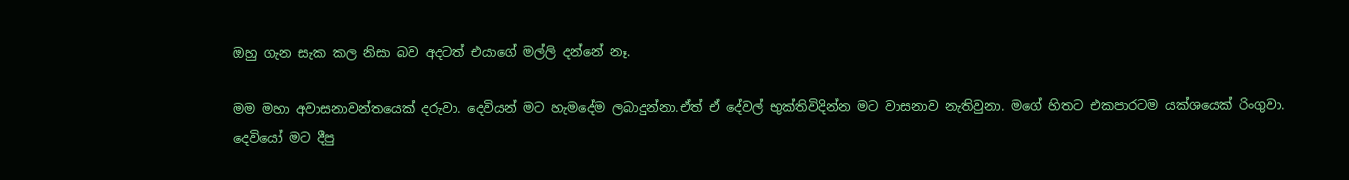ඔහු ගැන සැක කල නිසා බව අදටත් එයාගේ මල්ලි දන්නේ නෑ.

මම මහා අවාසනාවන්තයෙක් දරුවා. දෙවියන් මට හැමදේම ලබාදුන්නා.ඒත් ඒ දේවල් භුක්තිවිදින්න මට වාසනාව නැතිවුනා. මගේ හිතට එකපාරටම යක්ශයෙක් රිංගුවා.  දෙවියෝ මට දීපු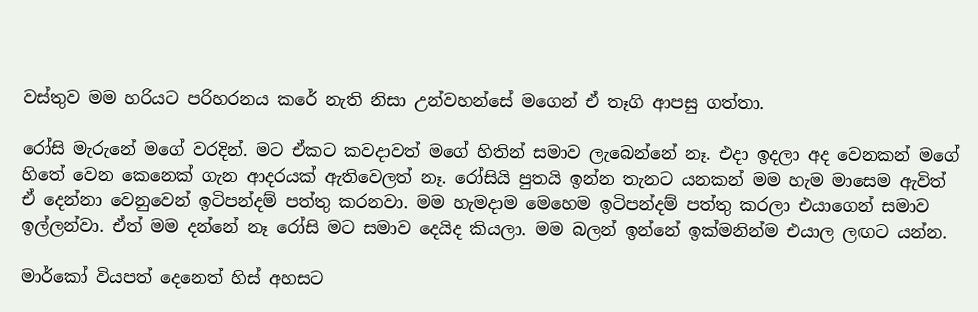වස්තුව මම හරියට පරිහරනය කරේ නැති නිසා උන්වහන්සේ මගෙන් ඒ තෑගි ආපසු ගත්තා.

රෝසි මැරුනේ මගේ වරදින්. මට ඒකට කවදාවත් මගේ හිතින් සමාව ලැබෙන්නේ නෑ. එදා ඉදලා අද වෙනකන් මගේ හිතේ වෙන කෙනෙක් ගැන ආදරයක් ඇතිවෙලත් නෑ. රෝසියි පුතයි ඉන්න තැනට යනකන් මම හැම මාසෙම ඇවිත් ඒ දෙන්නා වෙනුවෙන් ඉටිපන්දම් පත්තු කරනවා. මම හැමදාම මෙහෙම ඉටිපන්දම් පත්තු කරලා එයාගෙන් සමාව ඉල්ලන්වා. ඒත් මම දන්නේ නෑ රෝසි මට සමාව දෙයිද කියලා. මම බලන් ඉන්නේ ඉක්මනින්ම එයාල ලඟට යන්න.

මාර්කෝ වියපත් දෙනෙත් හිස් අහසට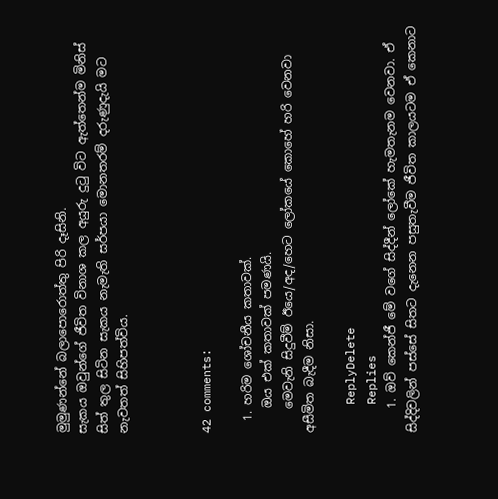මුමුණන්නේ බලාපොරොත්තු පිරි දෑසිනි.
සැකය ඔවුන්ගේ ජීවිත විනාශ කල අයුරු දුටු විට ඇත්තෙන්ම මිනිස් සිත් තුල සිටින සැකය නැමැති සර්පයා මොනතරම් දරුණුදැයි මට නැවතත් සිහිපත්විය.



42 comments:

  1. හරිම ශෝචනීය කතාවක්.
    ඔය එක් කතාවක් පමණයි.
    මෙවැනි සිදුවීම් ඊයෙ/අද/හෙට ලෝකයේ කොහේ හරි වෙනවා අසීමිත බැදීම නිසා.

    ReplyDelete
    Replies
    1. ඔව් කෙන්ජී මේ වගේ සිද්දීන් ලෝකේ හැමතැනම වෙනවා. ඒ සිද්දිවලින් පස්සේ සිතට දැනෙන පසුතැවීම ජීවිත කාලයටම ඒ කෙනාට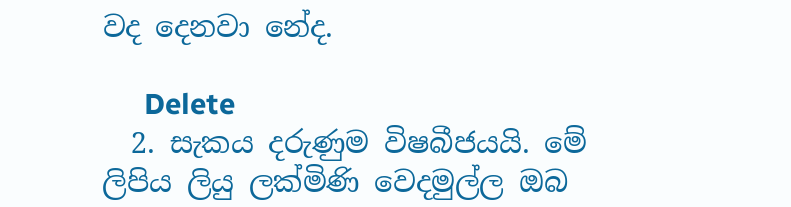වද දෙනවා නේද.

      Delete
  2. සැකය දරුණුම විෂබීජයයි. මේ ලිපිය ලියු ලක්මිණි වෙදමුල්ල ඔබ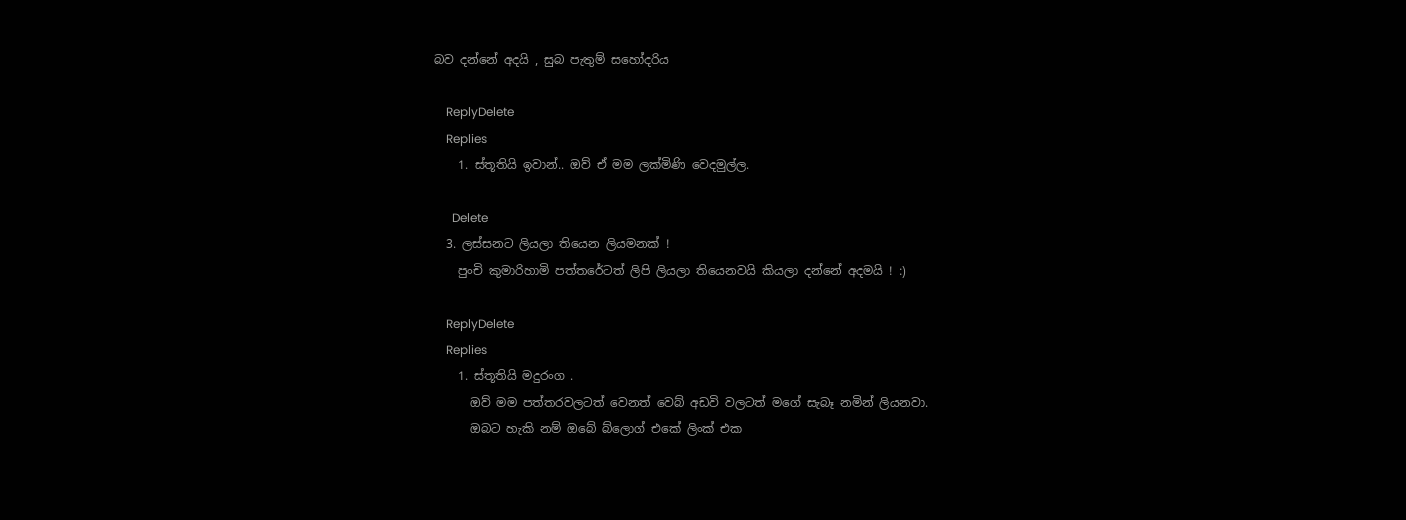බව දන්නේ අදයි , සුබ පැතුම් සහෝදරිය

    ReplyDelete
    Replies
    1. ස්තූතියි ඉවාන්.. ඔව් ඒ මම ලක්මිණි වෙදමුල්ල.

      Delete
  3. ලස්සනට ලියලා තියෙන ලියමනක් !
    පුංචි කුමාරිහාමි පත්තරේටත් ලිපි ලියලා තියෙනවයි කියලා දන්නේ අදමයි ! :)

    ReplyDelete
    Replies
    1. ස්තූතියි මදුරංග .
      ඔව් මම පත්තරවලටත් වෙනත් වෙබ් අඩවි වලටත් මගේ සැබෑ නමින් ලියනවා.
      ඔබට හැකි නම් ඔබේ බ්ලොග් එකේ ලිංක් එක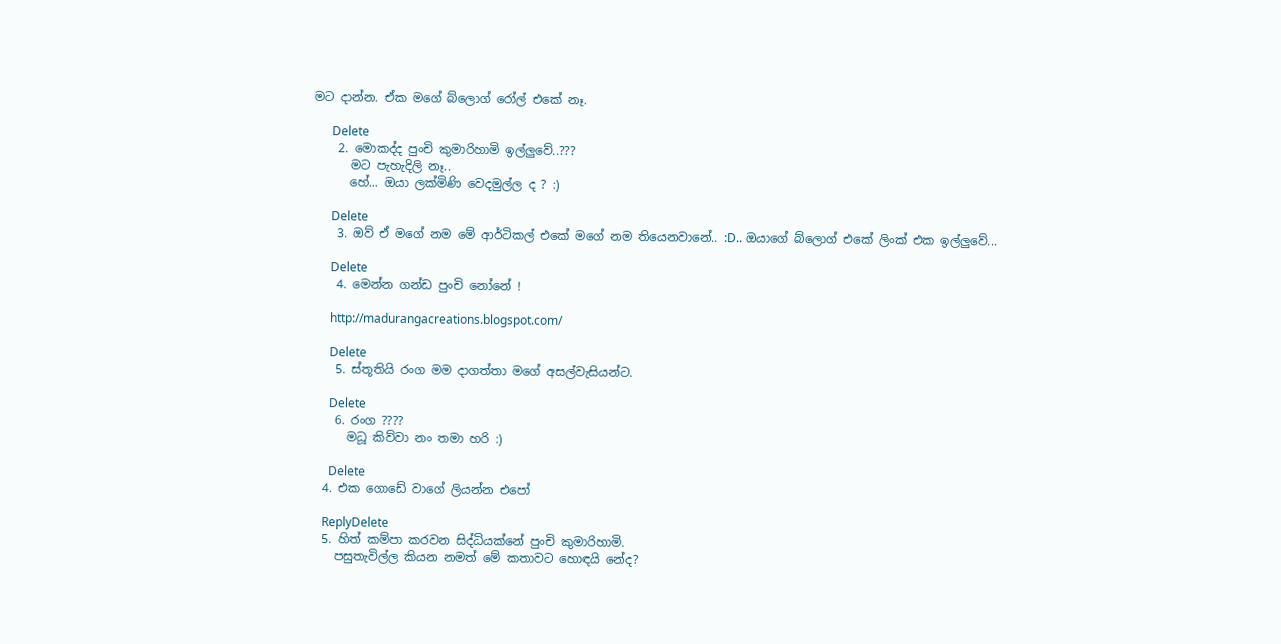මට දාන්න. ඒක මගේ බ්ලොග් රෝල් එකේ නෑ.

      Delete
    2. මොකද්ද පුංචි කුමාරිහාමි ඉල්ලුවේ..???
      මට පැහැදිලි නෑ..
      හේ... ඔයා ලක්මිණි වෙදමුල්ල ද ? :)

      Delete
    3. ඔව් ඒ මගේ නම මේ ආර්ටිකල් එකේ මගේ නම තියෙනවානේ.. :D.. ඔයාගේ බ්ලොග් එකේ ලිංක් එක ඉල්ලුවේ...

      Delete
    4. මෙන්න ගන්ඩ පුංචි නෝනේ !

      http://madurangacreations.blogspot.com/

      Delete
    5. ස්තූතියි රංග මම දාගත්තා මගේ අසල්වැසියන්ට.

      Delete
    6. රංග ????
      මධූ කිව්වා නං තමා හරි :)

      Delete
  4. එක ගොඩේ වාගේ ලියන්න එපෝ

    ReplyDelete
  5. හිත් කම්පා කරවන සිද්ධියක්නේ පුංචි කුමාරිහාමි.
    පසුතැවිල්ල කියන නමත් මේ කතාවට හොඳයි නේද?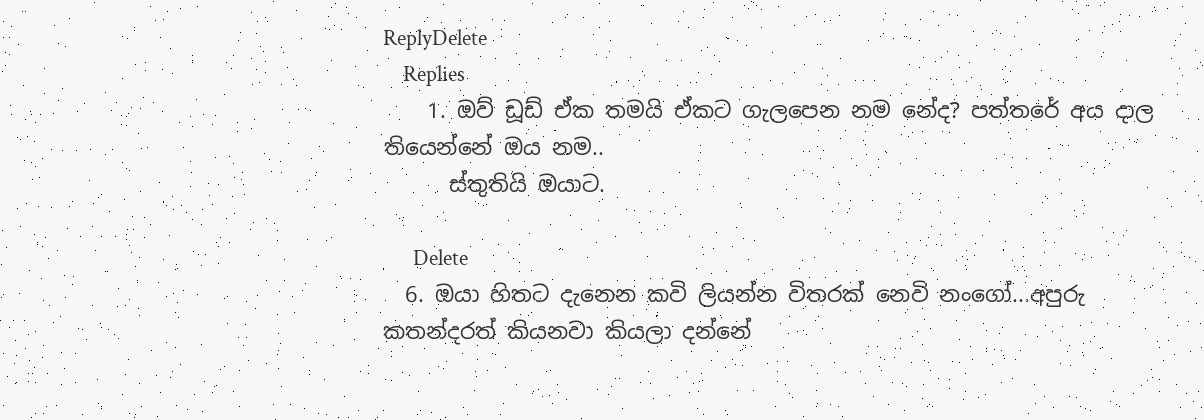ReplyDelete
    Replies
    1. ඔව් ඩූඩ් ඒක තමයි ඒකට ගැලපෙන නම නේද? පත්තරේ අය දාල තියෙන්නේ ඔය නම..
      ස්තුතියි ඔයාට.

      Delete
  6. ඔයා හිතට දැනෙන කවි ලියන්න විතරක් නෙවි නංගෝ...අපුරු කතන්දරත් කියනවා කියලා දන්නේ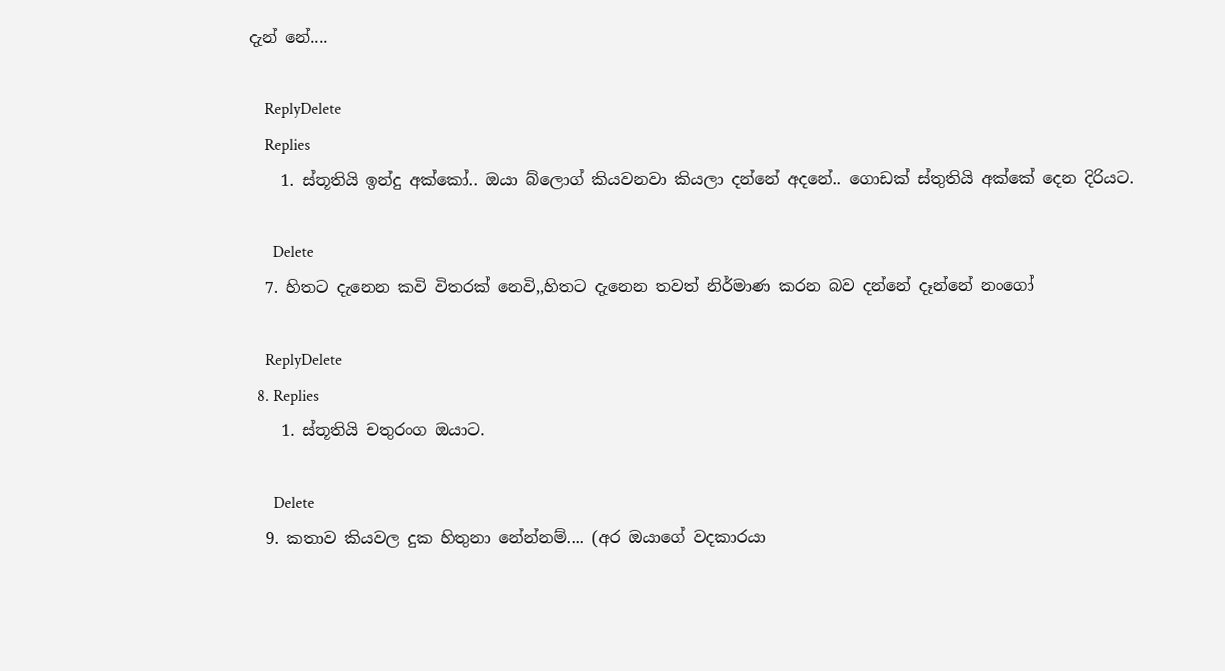දැන් නේ....

    ReplyDelete
    Replies
    1. ස්තූතියි ඉන්දු අක්කෝ.. ඔයා බ්ලොග් කියවනවා කියලා දන්නේ අදනේ.. ගොඩක් ස්තුතියි අක්කේ දෙන දිරියට.

      Delete
  7. හිතට දැනෙන කවි විතරක් නෙවි,,හිතට දැනෙන තවත් නිර්මාණ කරන බව දන්නේ දෑන්නේ නංගෝ

    ReplyDelete
  8. Replies
    1. ස්තූතියි චතුරංග ඔයාට.

      Delete
  9. කතාව කියවල දුක හිතුනා නේන්නම්.... (අර ඔයාගේ වදකාරයා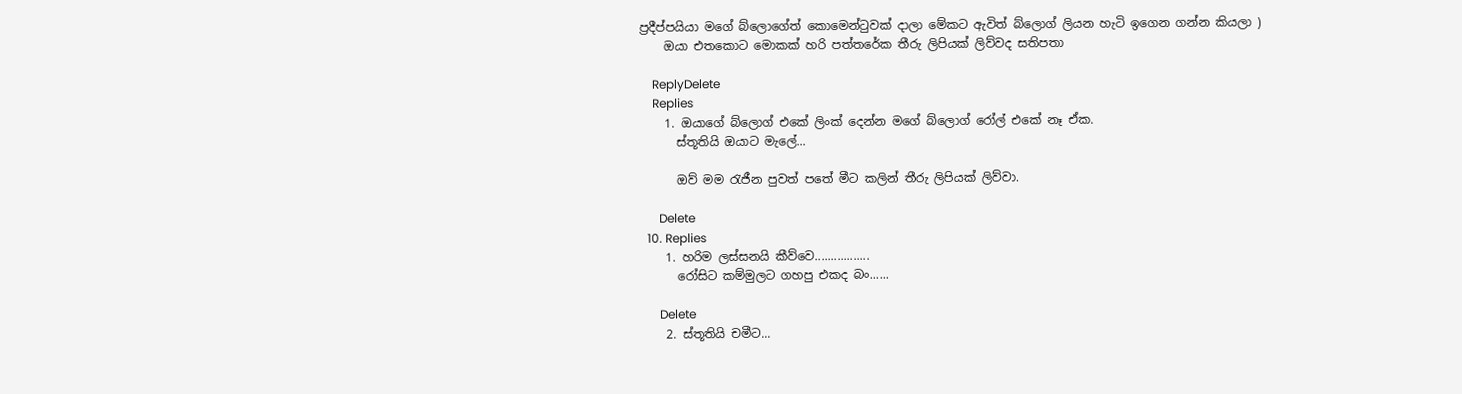ප්‍රදීප්පයියා මගේ බ්ලොගේත් කොමෙන්ටුවක් දාලා මේකට ඇවිත් බ්ලොග් ලියන හැටි ඉගෙන ගන්න කියලා )
    ඔයා එතකොට මොකක් හරි පත්තරේක තීරු ලිපියක් ලිව්වද සතිපතා

    ReplyDelete
    Replies
    1. ඔයාගේ බ්ලොග් එකේ ලිංක් දෙන්න මගේ බ්ලොග් රෝල් එකේ නෑ ඒක.
      ස්තූතියි ඔයාට මැලේ...

      ඔව් මම රැජීන පුවත් පතේ මීට කලින් තීරු ලිපියක් ලිව්වා.

      Delete
  10. Replies
    1. හරිම ලස්සනයි කීව්වෙ.................
      රෝසිට කම්මුලට ගහපු එකද බං......

      Delete
    2. ස්තූතියි චමීට...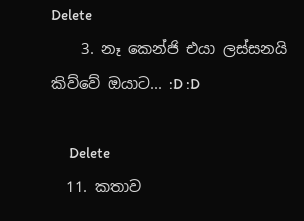Delete
    3. නෑ කෙන්ජි එයා ලස්සනයි කිව්වේ ඔයාට... :D :D

      Delete
  11. කතාව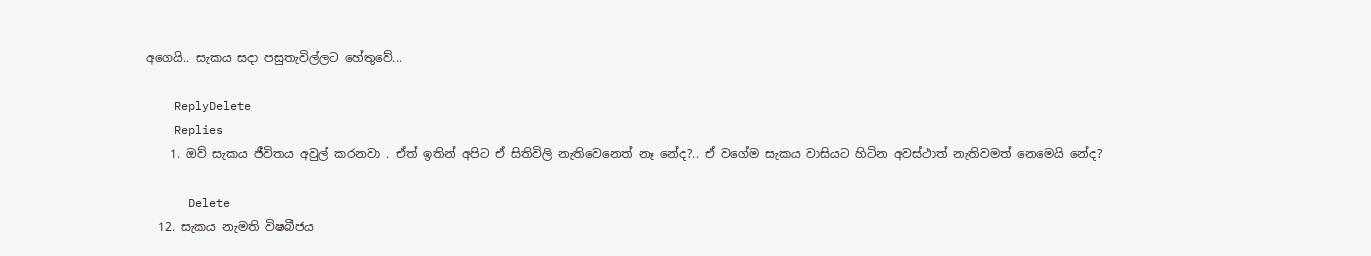අගෙයි.. සැකය සදා පසුතැවිල්ලට හේතුවේ...

    ReplyDelete
    Replies
    1. ඔව් සැකය ජීවිතය අවුල් කරනවා . ඒත් ඉතින් අපිට ඒ සිතිවිලි නැතිවෙනෙත් නෑ නේද?.. ඒ වගේම සැකය වාසියට හිටින අවස්ථාත් නැතිවමත් නෙමෙයි නේද?

      Delete
  12. සැකය නැමති විෂබීජය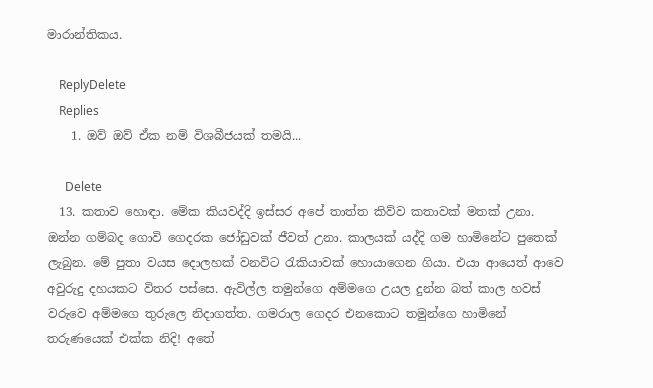මාරාන්තිකය.

    ReplyDelete
    Replies
    1. ඔව් ඔව් ඒක නම් විශබීජයක් තමයි...

      Delete
  13. කතාව හොඳා. මේක කියවද්දි ඉස්සර අපේ තාත්ත කිව්ව කතාවක් මතක් උනා. ඔන්න ගම්බද ගොවි ගෙදරක ජෝඩුවක් ජීවත් උනා. කාලයක් යද්දි ගම හාමිනේට පුතෙක් ලැබුන. මේ පුතා වයස දොලහක් වනවිට රැකියාවක් හොයාගෙන ගියා. එයා ආයෙත් ආවෙ අවුරුදු දහයකට විතර පස්සෙ. ඇවිල්ල තමුන්ගෙ අම්මගෙ උයල දුන්න බත් කාල හවස් වරුවෙ අම්මගෙ තුරුලෙ නිදාගත්ත. ගමරාල ගෙදර එනකොට තමුන්ගෙ හාමිනේ තරුණයෙක් එක්ක නිදි! අතේ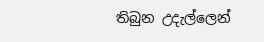තිබුන උදැල්ලෙන්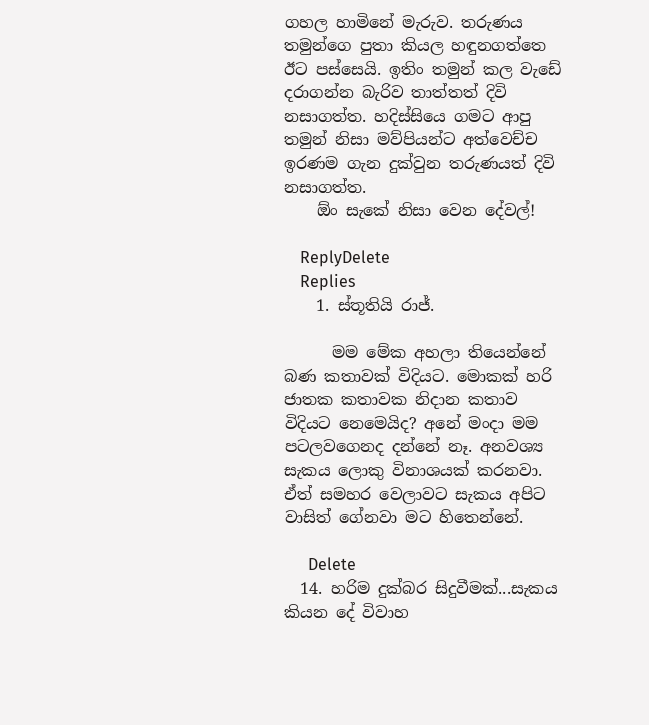ගහල හාමිනේ මැරුව. තරුණය තමුන්ගෙ පුතා කියල හඳුනගත්තෙ ඊට පස්සෙයි. ඉතිං තමුන් කල වැඩේ දරාගන්න බැරිව තාත්තත් දිවි නසාගත්ත. හදිස්සියෙ ගමට ආපු තමුන් නිසා මව්පියන්ට අත්වෙච්ච ඉරණම ගැන දුක්වුන තරුණයත් දිවි නසාගත්ත.
    ඕං සැකේ නිසා වෙන දේවල්!

    ReplyDelete
    Replies
    1. ස්තූතියි රාජ්.

      මම මේක අහලා තියෙන්නේ බණ කතාවක් විදියට. මොකක් හරි ජාතක කතාවක නිදාන කතාව විදියට නෙමෙයිද? අනේ මංදා මම පටලවගෙනද දන්නේ නෑ. අනවශ්‍ය සැකය ලොකු විනාශයක් කරනවා. ඒත් සමහර වෙලාවට සැකය අපිට වාසිත් ගේනවා මට හිතෙන්නේ.

      Delete
  14. හරිම දුක්බර සිදුවීමක්...සැකය කියන දේ විවාහ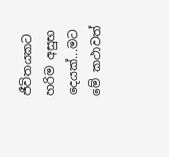ජීවිතයකට හරිම අසුභ දෙයක්...මට මේ කථාවත්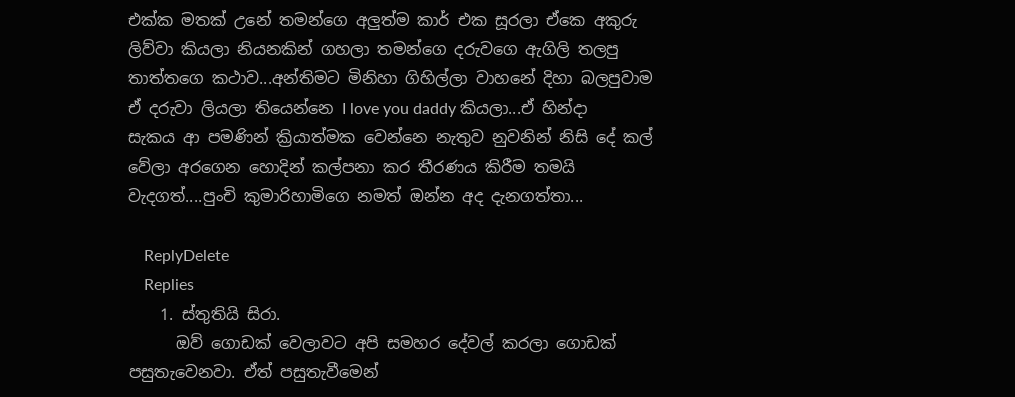එක්ක මතක් උනේ තමන්ගෙ අලුත්ම කාර් එක සූරලා ඒකෙ අකුරු ලිව්වා කියලා නියනකින් ගහලා තමන්ගෙ දරුවගෙ ඇගිලි තලපු තාත්තගෙ කථාව...අන්තිමට මිනිහා ගිහිල්ලා වාහනේ දිහා බලපුවාම ඒ දරුවා ලියලා තියෙන්නෙ I love you daddy කියලා...ඒ හින්දා සැකය ආ පමණින් ක්‍රියාත්මක වෙන්නෙ නැතුව නුවනින් නිසි දේ කල් වේලා අරගෙන හොදින් කල්පනා කර තීරණය කිරීම තමයි වැදගත්....පුංචි කුමාරිහාමිගෙ නමත් ඔන්න අද දැනගත්තා...

    ReplyDelete
    Replies
    1. ස්තුතියි සිරා.
      ඔව් ගොඩක් වෙලාවට අපි සමහර දේවල් කරලා ගොඩක් පසුතැවෙනවා. ඒත් පසුතැවීමෙන්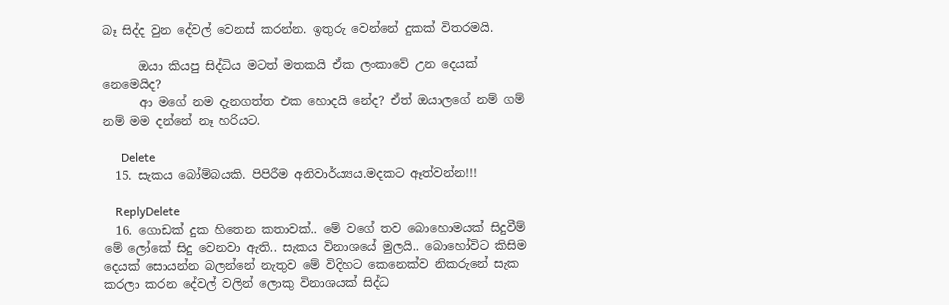බෑ සිද්ද වුන දේවල් වෙනස් කරන්න. ඉතුරු වෙන්නේ දුකක් විතරමයි.

      ඔයා කියපු සිද්ධිය මටත් මතකයි ඒක ලංකාවේ උන දෙයක් නෙමෙයිද?
      ආ මගේ නම දැනගත්ත එක හොදයි නේද? ඒත් ඔයාලගේ නම් ගම් නම් මම දන්නේ නෑ හරියට.

      Delete
  15. සැකය බෝම්බයකි. පිපිරීම අනිවාර්ය්‍යය.මදකට ඈත්වන්න!!!

    ReplyDelete
  16. ගොඩක් දුක හිතෙන කතාවක්.. මේ වගේ තව බොහොමයක් සිදුවීම් මේ ලෝකේ සිදු වෙනවා ඇති.. සැකය විනාශයේ මුලයි.. බොහෝවිට කිසිම දෙයක් සොයන්න බලන්නේ නැතුව මේ විදිහට කෙනෙක්ව නිකරුනේ සැක කරලා කරන දේවල් වලින් ලොකු විනාශයක් සිද්ධ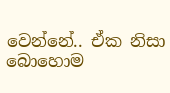වෙන්නේ.. ඒක නිසා බොහොම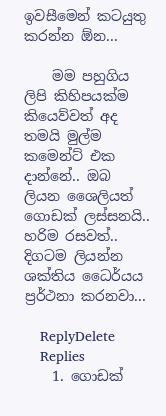ඉවසීමෙන් කටයුතු කරන්න ඕන...

    මම පහුගිය ලිපි කිහිපයක්ම කියෙව්වත් අද තමයි මුල්ම කමෙන්ට් එක දාන්නේ.. ඔබ ලියන ශෛලියත් ගොඩක් ලස්සනයි.. හරිම රසවත්.. දිගටම ලියන්න ශක්තිය ධෛර්යය ප්‍රර්ථනා කරනවා...

    ReplyDelete
    Replies
    1. ගොඩක්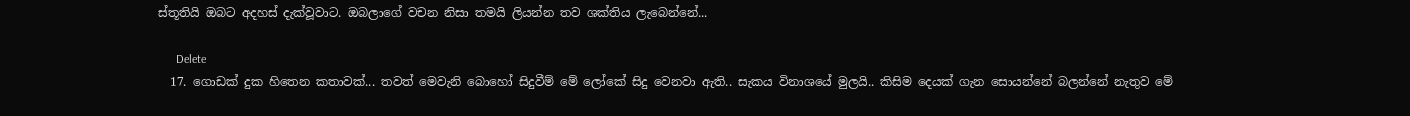ස්තූතියි ඔබට අදහස් දැක්වූවාට. ඔබලාගේ වචන නිසා තමයි ලියන්න තව ශක්තිය ලැබෙන්නේ...

      Delete
  17. ගොඩක් දුක හිතෙන කතාවක්... තවත් මෙවැනි බොහෝ සිදුවීම් මේ ලෝකේ සිදු වෙනවා ඇති.. සැකය විනාශයේ මුලයි.. කිසිම දෙයක් ගැන සොයන්නේ බලන්නේ නැතුව මේ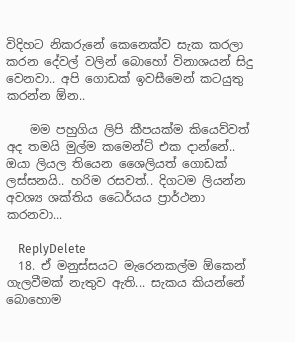විදිහට නිකරුනේ කෙනෙක්ව සැක කරලා කරන දේවල් වලින් බොහෝ විනාශයන් සිදු වෙනවා.. අපි ගොඩක් ඉවසීමෙන් කටයුතු කරන්න ඕන..

    මම පහුගිය ලිපි කීපයක්ම කියෙව්වත් අද තමයි මුල්ම කමෙන්ට් එක දාන්නේ.. ඔයා ලියල තියෙන ශෛලියත් ගොඩක් ලස්සනයි.. හරිම රසවත්.. දිගටම ලියන්න අවශ්‍ය ශක්තිය ධෛර්යය ප්‍රාර්ථනා කරනවා...

    ReplyDelete
  18. ඒ මනුස්සයට මැරෙනකල්ම ඕකෙන් ගැලවීමක් නැතුව ඇති... සැකය කියන්නේ බොහොම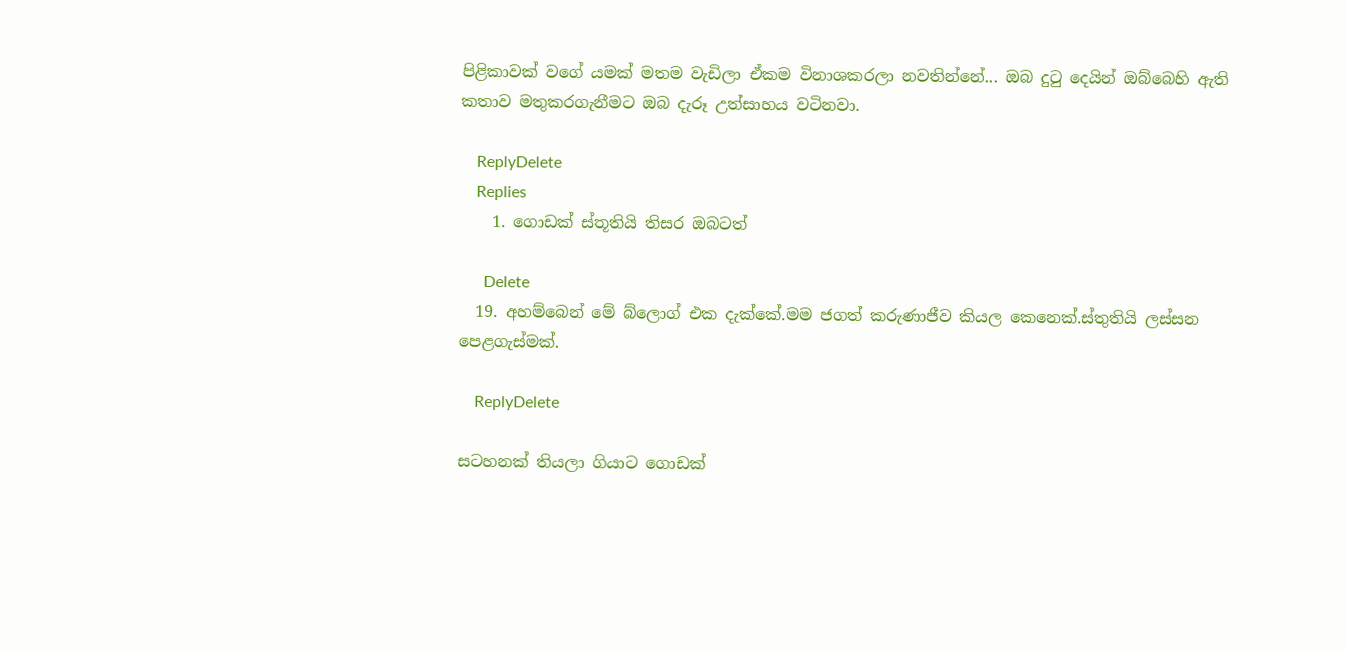පිළිකාවක් වගේ යමක් මතම වැඩිලා ඒකම විනාශකරලා නවතින්නේ... ඔබ දුටු දෙයින් ඔබ්බෙහි ඇති කතාව මතුකරගැනීමට ඔබ දැරූ උත්සාහය වටිනවා.

    ReplyDelete
    Replies
    1. ගොඩක් ස්තූතියි තිසර ඔබටත්

      Delete
  19. අහම්බෙන් මේ බ්ලොග් එක දැක්කේ.මම ජගත් කරුණාජීව කියල කෙනෙක්.ස්තුතියි ලස්සන පෙළගැස්මක්.

    ReplyDelete

සටහනක් තියලා ගියාට ගොඩක්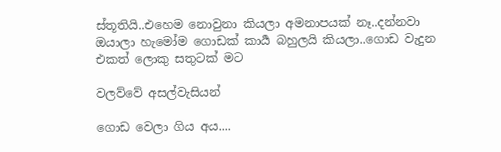ස්තූතියි..එහෙම නොවුනා කියලා අමනාපයක් නෑ..දන්නවා ඔයාලා හැමෝම ගොඩක් කාර්‍ය බහුලයි කියලා..ගොඩ වැදුන එකත් ලොකු සතුටක් මට

වලව්වේ අසල්වැසියන්

ගොඩ වෙලා ගිය අය....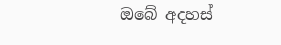ඔබේ අදහස්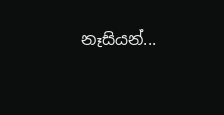නෑසියන්...